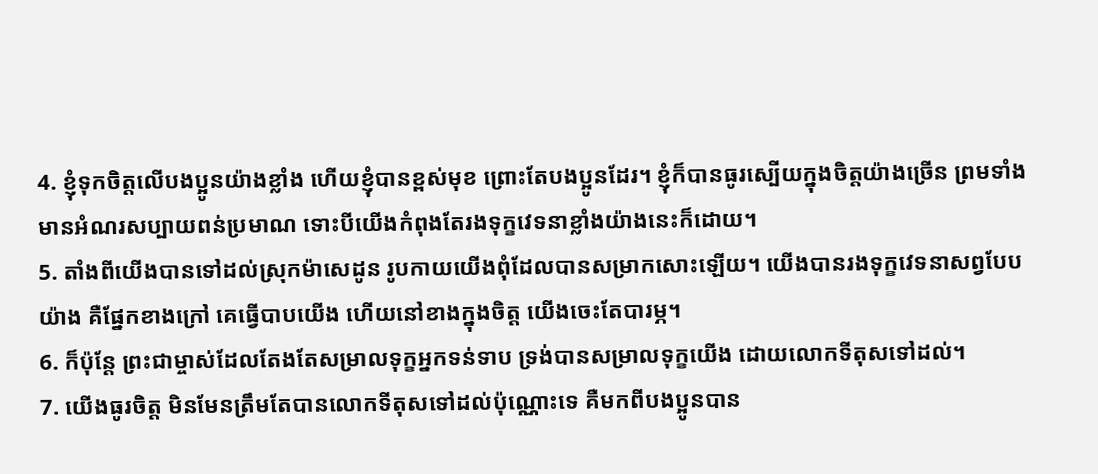4. ខ្ញុំទុកចិត្តលើបងប្អូនយ៉ាងខ្លាំង ហើយខ្ញុំបានខ្ពស់មុខ ព្រោះតែបងប្អូនដែរ។ ខ្ញុំក៏បានធូរស្បើយក្នុងចិត្តយ៉ាងច្រើន ព្រមទាំងមានអំណរសប្បាយពន់ប្រមាណ ទោះបីយើងកំពុងតែរងទុក្ខវេទនាខ្លាំងយ៉ាងនេះក៏ដោយ។
5. តាំងពីយើងបានទៅដល់ស្រុកម៉ាសេដូន រូបកាយយើងពុំដែលបានសម្រាកសោះឡើយ។ យើងបានរងទុក្ខវេទនាសព្វបែបយ៉ាង គឺផ្នែកខាងក្រៅ គេធ្វើបាបយើង ហើយនៅខាងក្នុងចិត្ត យើងចេះតែបារម្ភ។
6. ក៏ប៉ុន្តែ ព្រះជាម្ចាស់ដែលតែងតែសម្រាលទុក្ខអ្នកទន់ទាប ទ្រង់បានសម្រាលទុក្ខយើង ដោយលោកទីតុសទៅដល់។
7. យើងធូរចិត្ត មិនមែនត្រឹមតែបានលោកទីតុសទៅដល់ប៉ុណ្ណោះទេ គឺមកពីបងប្អូនបាន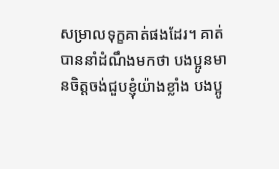សម្រាលទុក្ខគាត់ផងដែរ។ គាត់បាននាំដំណឹងមកថា បងប្អូនមានចិត្តចង់ជួបខ្ញុំយ៉ាងខ្លាំង បងប្អូ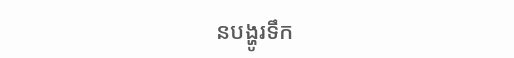នបង្ហូរទឹក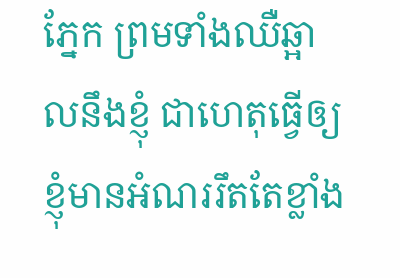ភ្នែក ព្រមទាំងឈឺឆ្អាលនឹងខ្ញុំ ជាហេតុធ្វើឲ្យខ្ញុំមានអំណររឹតតែខ្លាំង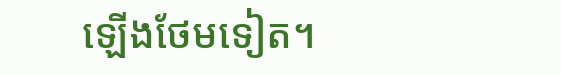ឡើងថែមទៀត។